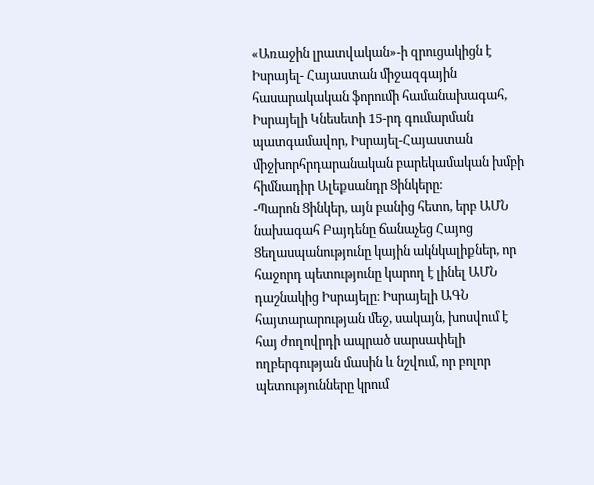«Առաջին լրատվական»-ի զրուցակիցն է Իսրայել- Հայաստան միջազգային հասարակական ֆորումի համանախագահ, Իսրայելի Կնեսետի 15-րդ գումարման պատգամավոր, Իսրայել-Հայաստան միջխորհրդարանական բարեկամական խմբի հիմնադիր Ալեքսանդր Ցինկերը։
-Պարոն Ցինկեր, այն բանից հետո, երբ ԱՄՆ նախագահ Բայդենը ճանաչեց Հայոց Ցեղասպանությունը կային ակնկալիքներ, որ հաջորդ պետությունը կարող է լինել ԱՄՆ դաշնակից Իսրայելը։ Իսրայելի ԱԳՆ հայտարարության մեջ, սակայն, խոսվում է հայ ժողովրդի ապրած սարսափելի ողբերգության մասին և նշվում, որ բոլոր պետությունները կրում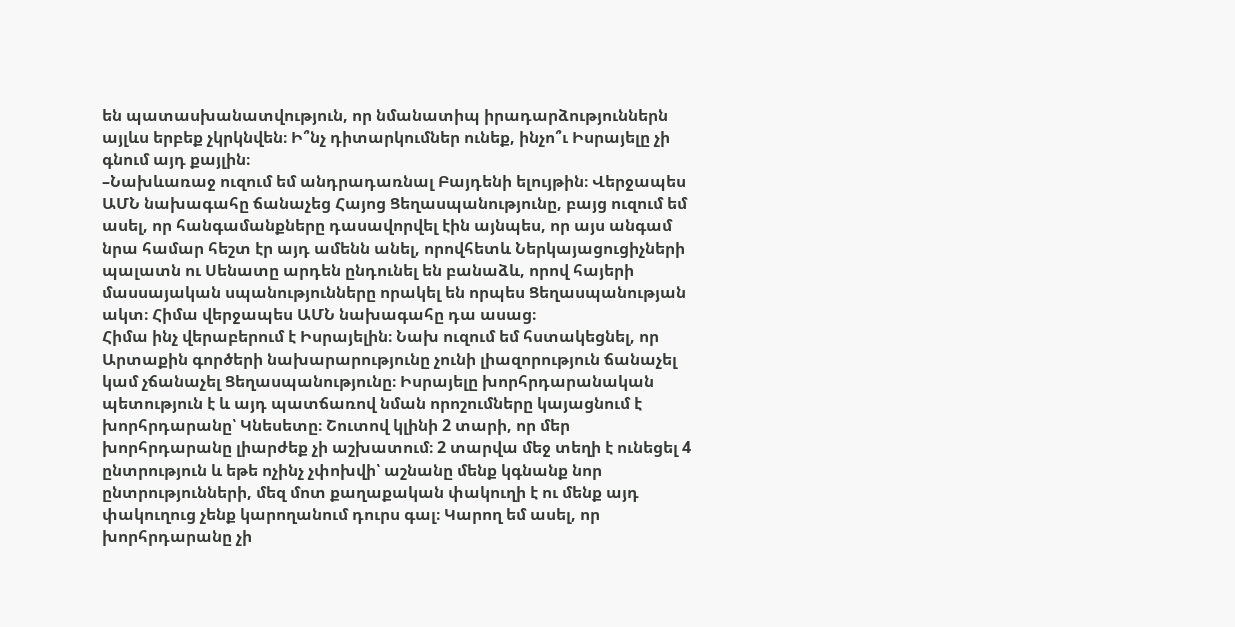են պատասխանատվություն, որ նմանատիպ իրադարձություններն այլևս երբեք չկրկնվեն։ Ի՞նչ դիտարկումներ ունեք, ինչո՞ւ Իսրայելը չի գնում այդ քայլին։
–Նախևառաջ ուզում եմ անդրադառնալ Բայդենի ելույթին։ Վերջապես ԱՄՆ նախագահը ճանաչեց Հայոց Ցեղասպանությունը, բայց ուզում եմ ասել, որ հանգամանքները դասավորվել էին այնպես, որ այս անգամ նրա համար հեշտ էր այդ ամենն անել, որովհետև Ներկայացուցիչների պալատն ու Սենատը արդեն ընդունել են բանաձև, որով հայերի մասսայական սպանությունները որակել են որպես Ցեղասպանության ակտ։ Հիմա վերջապես ԱՄՆ նախագահը դա ասաց։
Հիմա ինչ վերաբերում է Իսրայելին։ Նախ ուզում եմ հստակեցնել, որ Արտաքին գործերի նախարարությունը չունի լիազորություն ճանաչել կամ չճանաչել Ցեղասպանությունը։ Իսրայելը խորհրդարանական պետություն է և այդ պատճառով նման որոշումները կայացնում է խորհրդարանը՝ Կնեսետը։ Շուտով կլինի 2 տարի, որ մեր խորհրդարանը լիարժեք չի աշխատում։ 2 տարվա մեջ տեղի է ունեցել 4 ընտրություն և եթե ոչինչ չփոխվի՝ աշնանը մենք կգնանք նոր ընտրությունների, մեզ մոտ քաղաքական փակուղի է ու մենք այդ փակուղուց չենք կարողանում դուրս գալ։ Կարող եմ ասել, որ խորհրդարանը չի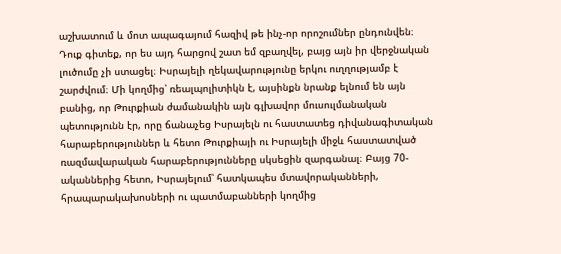աշխատում և մոտ ապագայում հազիվ թե ինչ-որ որոշումներ ընդունվեն։
Դուք գիտեք, որ ես այդ հարցով շատ եմ զբաղվել, բայց այն իր վերջնական լուծումը չի ստացել։ Իսրայելի ղեկավարությունը երկու ուղղությամբ է շարժվում։ Մի կողմից՝ ռեալպոլիտիկն է, այսինքն նրանք ելնում են այն բանից, որ Թուրքիան ժամանակին այն գլխավոր մուսուլմանական պետությունն էր, որը ճանաչեց Իսրայելն ու հաստատեց դիվանագիտական հարաբերություններ և հետո Թուրքիայի ու Իսրայելի միջև հաստատված ռազմավարական հարաբերությունները սկսեցին զարգանալ։ Բայց 70-ականներից հետո, Իսրայելում՝ հատկապես մտավորականների, հրապարակախոսների ու պատմաբանների կողմից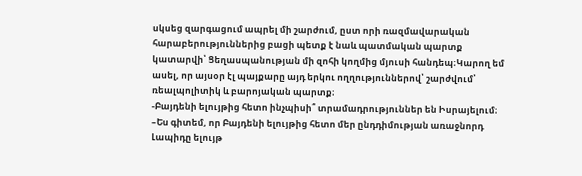սկսեց զարգացում ապրել մի շարժում, ըստ որի ռազմավարական հարաբերություններից բացի պետք է նաև պատմական պարտք կատարվի՝ Ցեղասպանության մի զոհի կողմից մյուսի հանդեպ։Կարող եմ ասել, որ այսօր էլ պայքարը այդ երկու ողղություններով՝ շարժվում՝ ռեալպոլիտիկ և բարոյական պարտք։
-Բայդենի ելույթից հետո ինչպիսի՞ տրամադրություններ են Իսրայելում։
–Ես գիտեմ, որ Բայդենի ելույթից հետո մեր ընդդիմության առաջնորդ Լապիդը ելույթ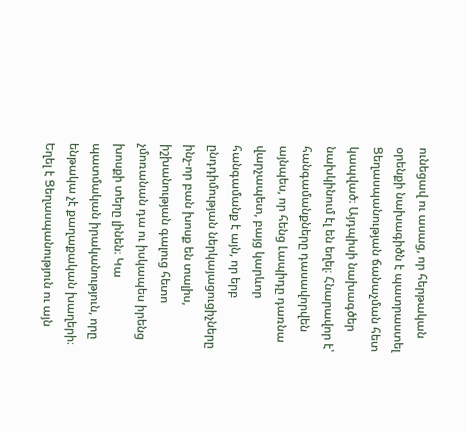ունեցավ ու ասաց, որ հերթական օրենքի նախագիծն է պատրաստել Ցեղասպանության ճանաչման հետ կապված։ Այդպիսի նախագծեր նախկինում էլ են եղել։ Հնարավոր է՝ հանգամանքները դասավորվեն այնպես, որ հենց Լապիդը դառնա վարչապետ, բայց կարևոր հանգամանք է այն, որ երբ ընդդիմության ներկայացուցիչները ինչ-որ բան խոսք են տալիս, իշխանության գալուց հետո չմոռանան դա ու իսկապես իրենց խոսքի տերը լինեն։ Կա պատմական իրականություն, որը ենթակա չէ քաղաքական խաղերի։ Եղել է Ցեղասպանություն ու այն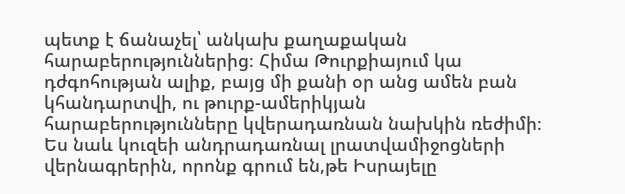պետք է ճանաչել՝ անկախ քաղաքական հարաբերություններից։ Հիմա Թուրքիայում կա դժգոհության ալիք, բայց մի քանի օր անց ամեն բան կհանդարտվի, ու թուրք-ամերիկյան հարաբերությունները կվերադառնան նախկին ռեժիմի։
Ես նաև կուզեի անդրադառնալ լրատվամիջոցների վերնագրերին, որոնք գրում են,թե Իսրայելը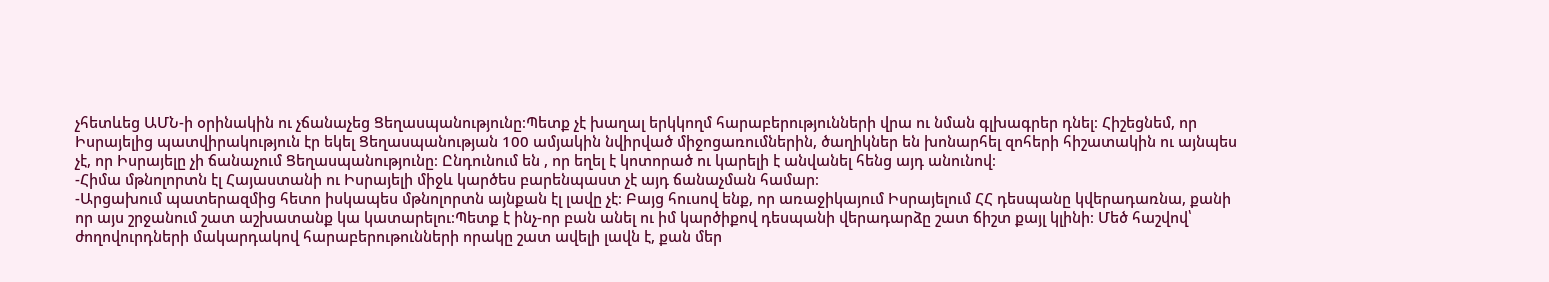չհետևեց ԱՄՆ-ի օրինակին ու չճանաչեց Ցեղասպանությունը։Պետք չէ խաղալ երկկողմ հարաբերությունների վրա ու նման գլխագրեր դնել։ Հիշեցնեմ, որ Իսրայելից պատվիրակություն էր եկել Ցեղասպանության 100 ամյակին նվիրված միջոցառումներին, ծաղիկներ են խոնարհել զոհերի հիշատակին ու այնպես չէ, որ Իսրայելը չի ճանաչում Ցեղասպանությունը։ Ընդունում են , որ եղել է կոտորած ու կարելի է անվանել հենց այդ անունով։
-Հիմա մթնոլորտն էլ Հայաստանի ու Իսրայելի միջև կարծես բարենպաստ չէ այդ ճանաչման համար։
-Արցախում պատերազմից հետո իսկապես մթնոլորտն այնքան էլ լավը չէ։ Բայց հուսով ենք, որ առաջիկայում Իսրայելում ՀՀ դեսպանը կվերադառնա, քանի որ այս շրջանում շատ աշխատանք կա կատարելու։Պետք է ինչ-որ բան անել ու իմ կարծիքով դեսպանի վերադարձը շատ ճիշտ քայլ կլինի։ Մեծ հաշվով՝ ժողովուրդների մակարդակով հարաբերութունների որակը շատ ավելի լավն է, քան մեր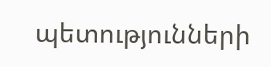պետությունների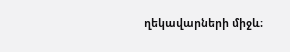ղեկավարների միջև։